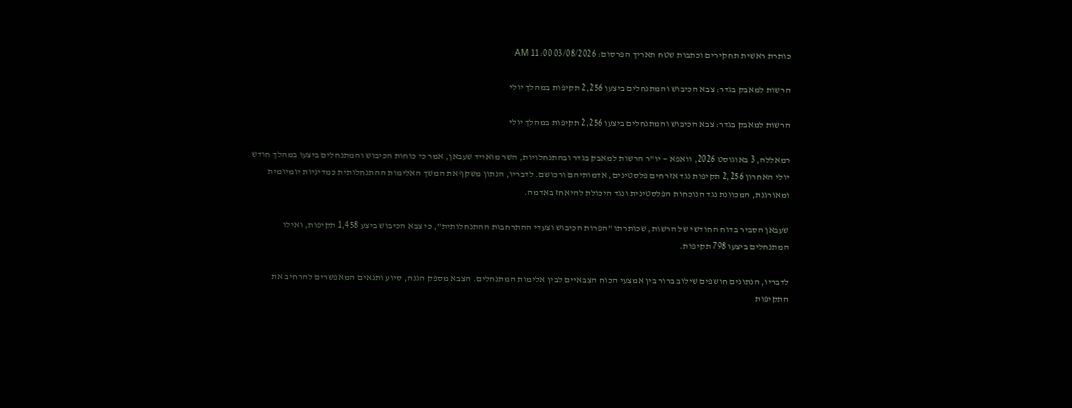כותרת ראשית תחקירים וכתבות שטח תאריך הפרסום: 03/08/2026 11:00 AM

הרשות למאבק בגדר: צבא הכיבוש והמתנחלים ביצעו 2,256 תקיפות במהלך יולי

הרשות למאבק בגדר: צבא הכיבוש והמתנחלים ביצעו 2,256 תקיפות במהלך יולי

רמאללה, 3 באוגוסט 2026, וואפא — יו"ר הרשות למאבק בגדר ובהתנחלויות, השר מואייד שעבאן, אמר כי כוחות הכיבוש והמתנחלים ביצעו במהלך חודש יולי האחרון 2,256 תקיפות נגד אזרחים פלסטינים, אדמותיהם ורכושם. לדבריו, הנתון משקף את המשך האלימות ההתנחלותית כמדיניות יומיומית ומאורגנת, המכוונת נגד הנוכחות הפלסטינית ונגד היכולת להיאחז באדמה.

שעבאן הסביר בדוח החודשי של הרשות, שכותרתו "הפרות הכיבוש וצעדי ההתרחבות ההתנחלותית", כי צבא הכיבוש ביצע 1,458 תקיפות, ואילו המתנחלים ביצעו 798 תקיפות.

לדבריו, הנתונים חושפים שילוב ברור בין אמצעי הכוח הצבאיים לבין אלימות המתנחלים. הצבא מספק הגנה, סיוע ותנאים המאפשרים להרחיב את התקיפות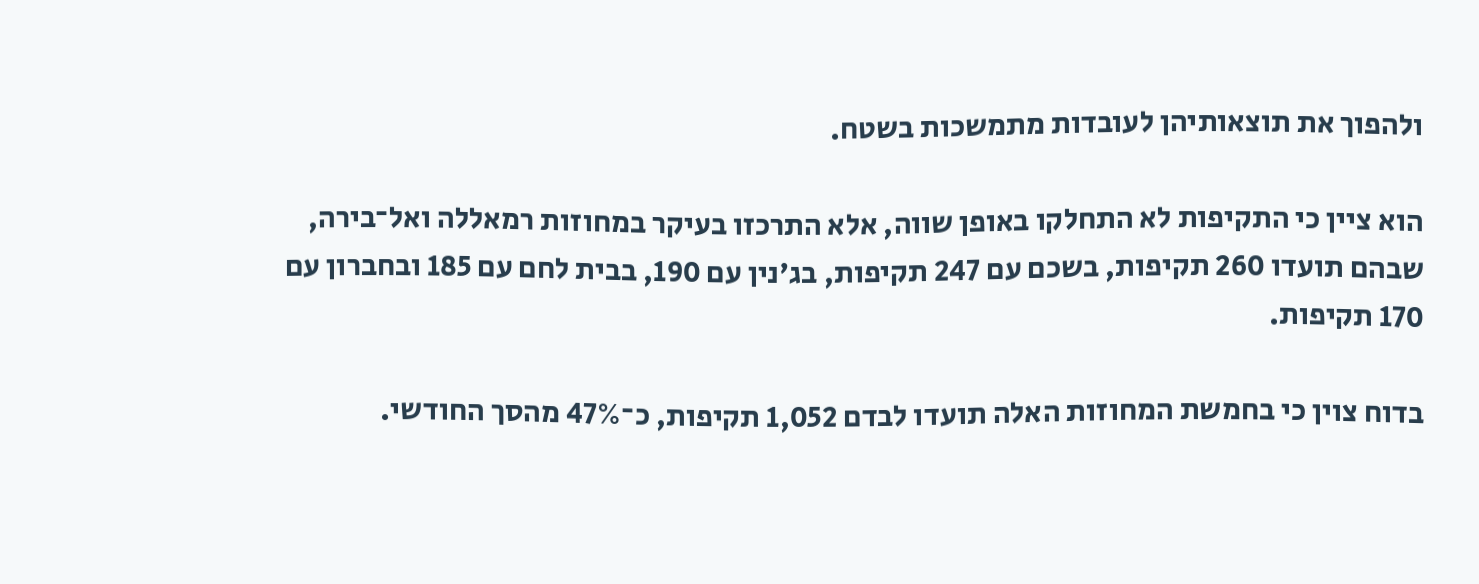ולהפוך את תוצאותיהן לעובדות מתמשכות בשטח.

הוא ציין כי התקיפות לא התחלקו באופן שווה, אלא התרכזו בעיקר במחוזות רמאללה ואל־בירה, שבהם תועדו 260 תקיפות, בשכם עם 247 תקיפות, בג'נין עם 190, בבית לחם עם 185 ובחברון עם 170 תקיפות.

בדוח צוין כי בחמשת המחוזות האלה תועדו לבדם 1,052 תקיפות, כ־47% מהסך החודשי.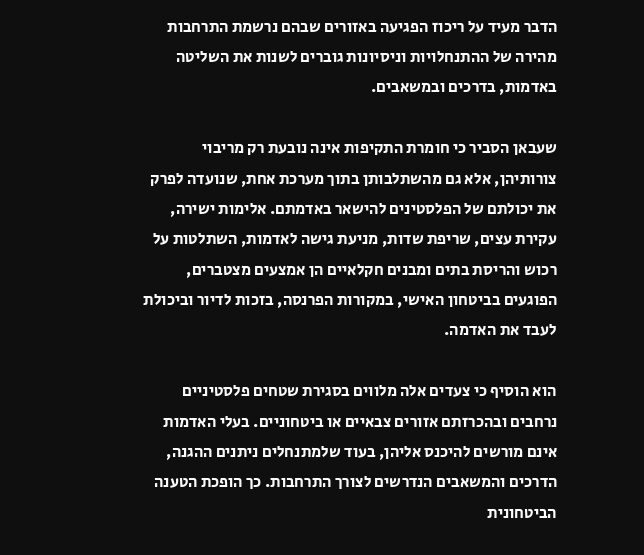הדבר מעיד על ריכוז הפגיעה באזורים שבהם נרשמת התרחבות מהירה של ההתנחלויות וניסיונות גוברים לשנות את השליטה באדמות, בדרכים ובמשאבים.

שעבאן הסביר כי חומרת התקיפות אינה נובעת רק מריבוי צורותיהן, אלא גם מהשתלבותן בתוך מערכת אחת, שנועדה לפרק את יכולתם של הפלסטינים להישאר באדמתם. אלימות ישירה, עקירת עצים, שריפת שדות, מניעת גישה לאדמות, השתלטות על רכוש והריסת בתים ומבנים חקלאיים הן אמצעים מצטברים, הפוגעים בביטחון האישי, במקורות הפרנסה, בזכות לדיור וביכולת לעבד את האדמה.

הוא הוסיף כי צעדים אלה מלווים בסגירת שטחים פלסטיניים נרחבים ובהכרזתם אזורים צבאיים או ביטחוניים. בעלי האדמות אינם מורשים להיכנס אליהן, בעוד שלמתנחלים ניתנים ההגנה, הדרכים והמשאבים הנדרשים לצורך התרחבות. כך הופכת הטענה הביטחונית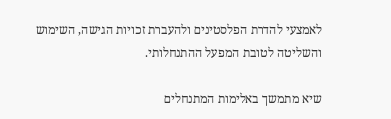לאמצעי להדרת הפלסטינים ולהעברת זכויות הגישה, השימוש והשליטה לטובת המפעל ההתנחלותי.

שיא מתמשך באלימות המתנחלים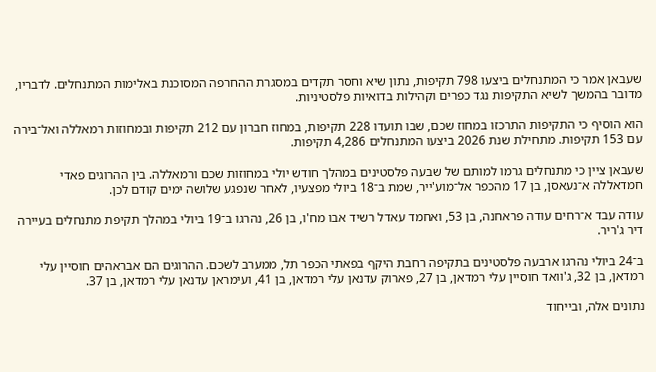שעבאן אמר כי המתנחלים ביצעו 798 תקיפות, נתון שיא וחסר תקדים במסגרת ההחרפה המסוכנת באלימות המתנחלים. לדבריו, מדובר בהמשך לשיא התקיפות נגד כפרים וקהילות בדואיות פלסטיניות.

הוא הוסיף כי התקיפות התרכזו במחוז שכם, שבו תועדו 228 תקיפות, במחוז חברון עם 212 תקיפות ובמחוזות רמאללה ואל־בירה עם 153 תקיפות. מתחילת שנת 2026 ביצעו המתנחלים 4,286 תקיפות.

שעבאן ציין כי מתנחלים גרמו למותם של שבעה פלסטינים במהלך חודש יולי במחוזות שכם ורמאללה. בין ההרוגים פאדי חמדאללה א־נעאסן, בן 17 מהכפר אל־מוע'ייר, שמת ב־18 ביולי מפצעיו, לאחר שנפגע שלושה ימים קודם לכן.

עודה עבד א־רחים עודה פראחנה, בן 53, ואחמד עאדל רשיד אבו מח'ו, בן 26, נהרגו ב־19 ביולי במהלך תקיפת מתנחלים בעיירה דיר ג'ריר.

ב־24 ביולי נהרגו ארבעה פלסטינים בתקיפה רחבת היקף בפאתי הכפר תל, ממערב לשכם. ההרוגים הם אבראהים חוסיין עלי רמדאן, בן 32, ג'וואד חוסיין עלי רמדאן, בן 27, פארוק עדנאן עלי רמדאן, בן 41, ועימראן עדנאן עלי רמדאן, בן 37.

נתונים אלה, ובייחוד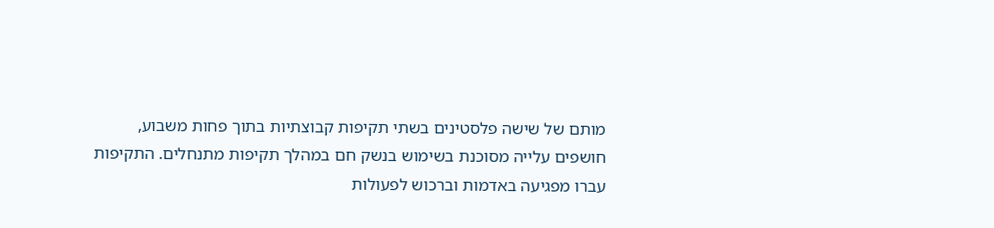מותם של שישה פלסטינים בשתי תקיפות קבוצתיות בתוך פחות משבוע, חושפים עלייה מסוכנת בשימוש בנשק חם במהלך תקיפות מתנחלים. התקיפות עברו מפגיעה באדמות וברכוש לפעולות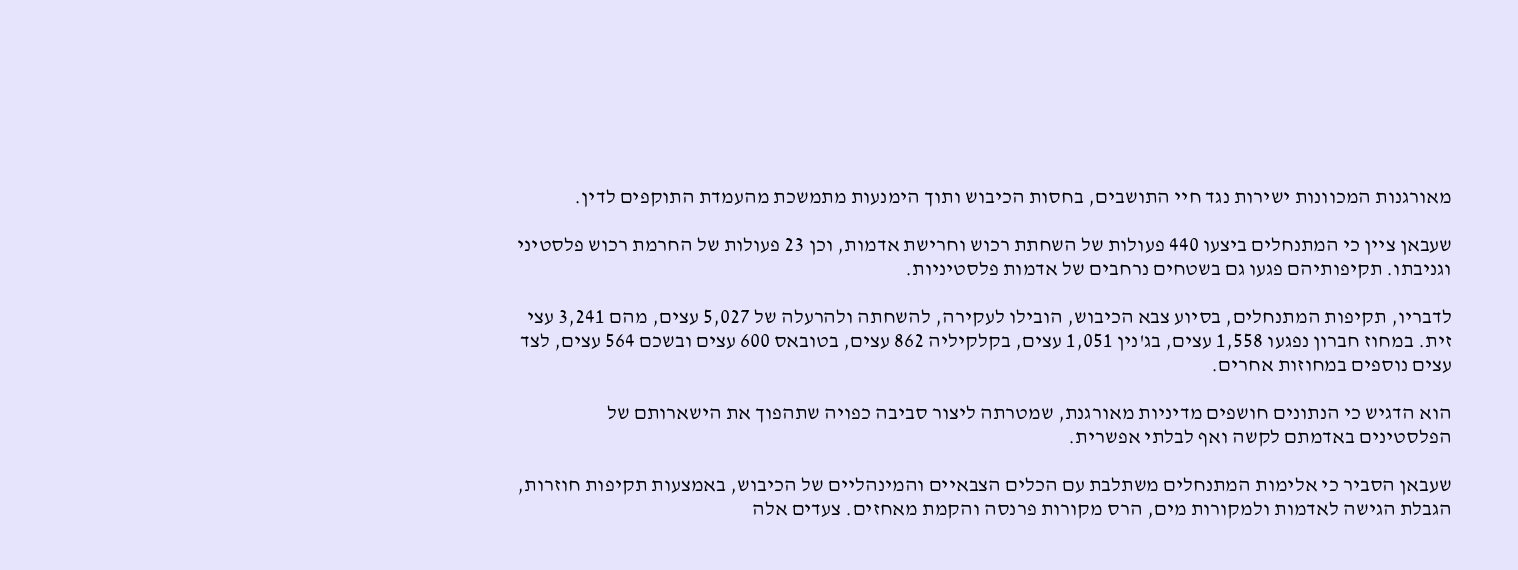מאורגנות המכוונות ישירות נגד חיי התושבים, בחסות הכיבוש ותוך הימנעות מתמשכת מהעמדת התוקפים לדין.

שעבאן ציין כי המתנחלים ביצעו 440 פעולות של השחתת רכוש וחרישת אדמות, וכן 23 פעולות של החרמת רכוש פלסטיני וגניבתו. תקיפותיהם פגעו גם בשטחים נרחבים של אדמות פלסטיניות.

לדבריו, תקיפות המתנחלים, בסיוע צבא הכיבוש, הובילו לעקירה, להשחתה ולהרעלה של 5,027 עצים, מהם 3,241 עצי זית. במחוז חברון נפגעו 1,558 עצים, בג'נין 1,051 עצים, בקלקיליה 862 עצים, בטובאס 600 עצים ובשכם 564 עצים, לצד עצים נוספים במחוזות אחרים.

הוא הדגיש כי הנתונים חושפים מדיניות מאורגנת, שמטרתה ליצור סביבה כפויה שתהפוך את הישארותם של הפלסטינים באדמתם לקשה ואף לבלתי אפשרית.

שעבאן הסביר כי אלימות המתנחלים משתלבת עם הכלים הצבאיים והמינהליים של הכיבוש, באמצעות תקיפות חוזרות, הגבלת הגישה לאדמות ולמקורות מים, הרס מקורות פרנסה והקמת מאחזים. צעדים אלה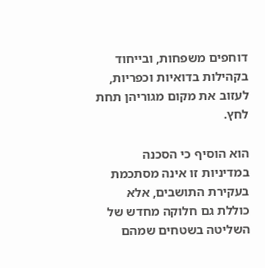דוחפים משפחות, ובייחוד בקהילות בדואיות וכפריות, לעזוב את מקום מגוריהן תחת לחץ.

הוא הוסיף כי הסכנה במדיניות זו אינה מסתכמת בעקירת התושבים, אלא כוללת גם חלוקה מחדש של השליטה בשטחים שמהם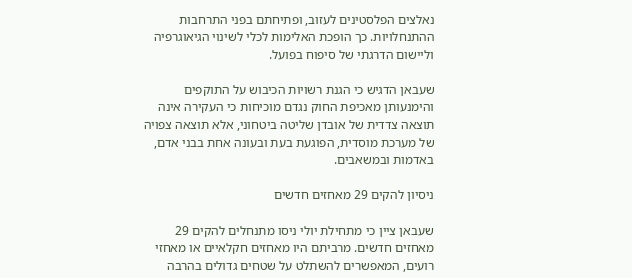נאלצים הפלסטינים לעזוב, ופתיחתם בפני התרחבות ההתנחלויות. כך הופכת האלימות לכלי לשינוי הגיאוגרפיה וליישום הדרגתי של סיפוח בפועל.

שעבאן הדגיש כי הגנת רשויות הכיבוש על התוקפים והימנעותן מאכיפת החוק נגדם מוכיחות כי העקירה אינה תוצאה צדדית של אובדן שליטה ביטחוני, אלא תוצאה צפויה של מערכת מוסדית, הפוגעת בעת ובעונה אחת בבני אדם, באדמות ובמשאבים.

ניסיון להקים 29 מאחזים חדשים

שעבאן ציין כי מתחילת יולי ניסו מתנחלים להקים 29 מאחזים חדשים. מרביתם היו מאחזים חקלאיים או מאחזי רועים, המאפשרים להשתלט על שטחים גדולים בהרבה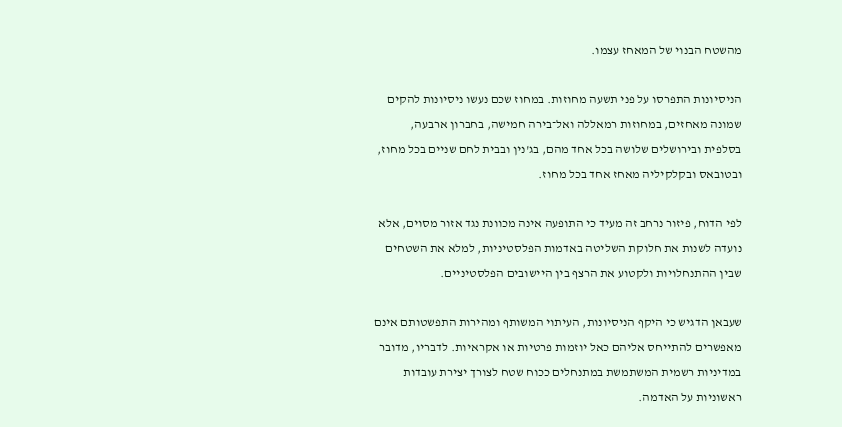מהשטח הבנוי של המאחז עצמו.

הניסיונות התפרסו על פני תשעה מחוזות. במחוז שכם נעשו ניסיונות להקים שמונה מאחזים, במחוזות רמאללה ואל־בירה חמישה, בחברון ארבעה, בסלפית ובירושלים שלושה בכל אחד מהם, בג'נין ובבית לחם שניים בכל מחוז, ובטובאס ובקלקיליה מאחז אחד בכל מחוז.

לפי הדוח, פיזור נרחב זה מעיד כי התופעה אינה מכוונת נגד אזור מסוים, אלא נועדה לשנות את חלוקת השליטה באדמות הפלסטיניות, למלא את השטחים שבין ההתנחלויות ולקטוע את הרצף בין היישובים הפלסטיניים.

שעבאן הדגיש כי היקף הניסיונות, העיתוי המשותף ומהירות התפשטותם אינם מאפשרים להתייחס אליהם כאל יוזמות פרטיות או אקראיות. לדבריו, מדובר במדיניות רשמית המשתמשת במתנחלים ככוח שטח לצורך יצירת עובדות ראשוניות על האדמה.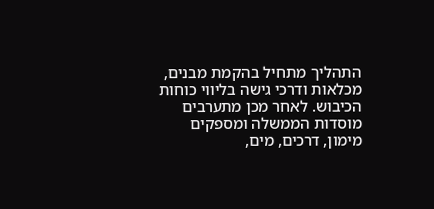התהליך מתחיל בהקמת מבנים, מכלאות ודרכי גישה בליווי כוחות הכיבוש. לאחר מכן מתערבים מוסדות הממשלה ומספקים מימון, דרכים, מים,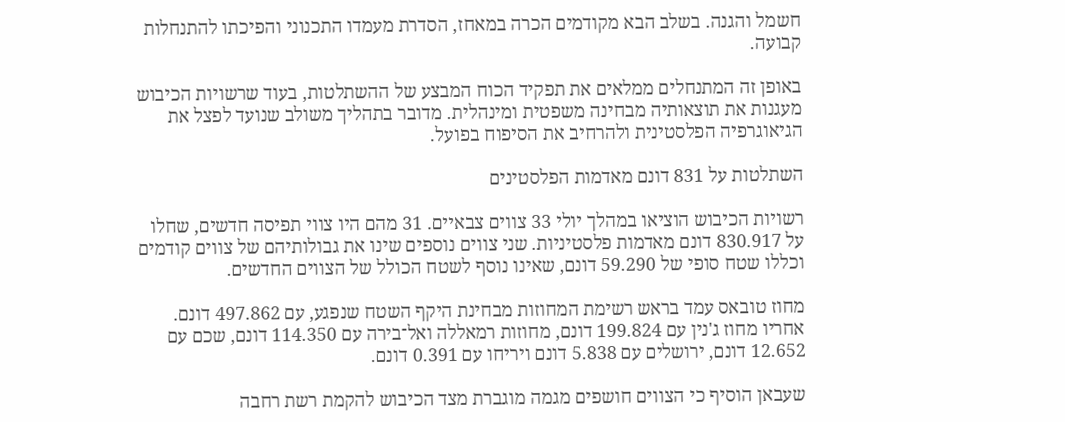חשמל והגנה. בשלב הבא מקודמים הכרה במאחז, הסדרת מעמדו התכנוני והפיכתו להתנחלות קבועה.

באופן זה המתנחלים ממלאים את תפקיד הכוח המבצע של ההשתלטות, בעוד שרשויות הכיבוש מעגנות את תוצאותיה מבחינה משפטית ומינהלית. מדובר בתהליך משולב שנועד לפצל את הגיאוגרפיה הפלסטינית ולהרחיב את הסיפוח בפועל.

השתלטות על 831 דונם מאדמות הפלסטינים

רשויות הכיבוש הוציאו במהלך יולי 33 צווים צבאיים. 31 מהם היו צווי תפיסה חדשים, שחלו על 830.917 דונם מאדמות פלסטיניות. שני צווים נוספים שינו את גבולותיהם של צווים קודמים וכללו שטח סופי של 59.290 דונם, שאינו נוסף לשטח הכולל של הצווים החדשים.

מחוז טובאס עמד בראש רשימת המחוזות מבחינת היקף השטח שנפגע, עם 497.862 דונם. אחריו מחוז ג'נין עם 199.824 דונם, מחוזות רמאללה ואל־בירה עם 114.350 דונם, שכם עם 12.652 דונם, ירושלים עם 5.838 דונם ויריחו עם 0.391 דונם.

שעבאן הוסיף כי הצווים חושפים מגמה מוגברת מצד הכיבוש להקמת רשת רחבה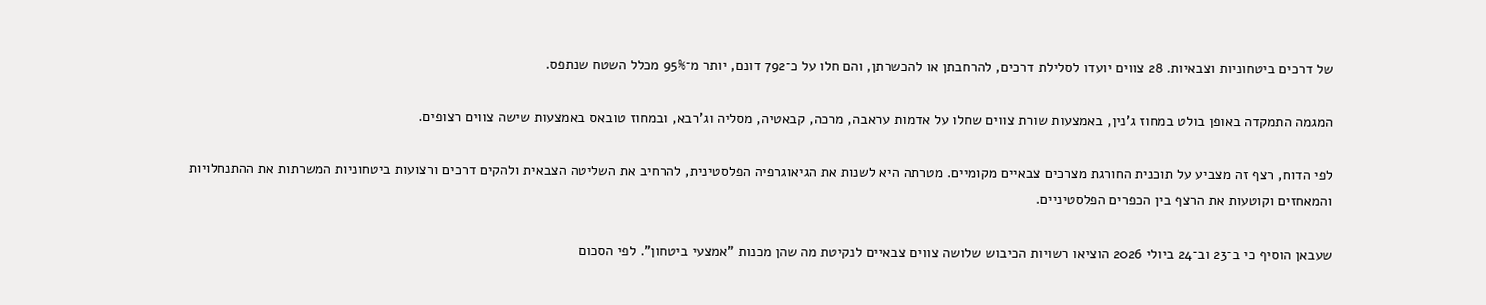של דרכים ביטחוניות וצבאיות. 28 צווים יועדו לסלילת דרכים, להרחבתן או להכשרתן, והם חלו על כ־792 דונם, יותר מ־95% מכלל השטח שנתפס.

המגמה התמקדה באופן בולט במחוז ג'נין, באמצעות שורת צווים שחלו על אדמות עראבה, מרכה, קבאטיה, מסליה וג'רבא, ובמחוז טובאס באמצעות שישה צווים רצופים.

לפי הדוח, רצף זה מצביע על תוכנית החורגת מצרכים צבאיים מקומיים. מטרתה היא לשנות את הגיאוגרפיה הפלסטינית, להרחיב את השליטה הצבאית ולהקים דרכים ורצועות ביטחוניות המשרתות את ההתנחלויות והמאחזים וקוטעות את הרצף בין הכפרים הפלסטיניים.

שעבאן הוסיף כי ב־23 וב־24 ביולי 2026 הוציאו רשויות הכיבוש שלושה צווים צבאיים לנקיטת מה שהן מכנות "אמצעי ביטחון". לפי הסכום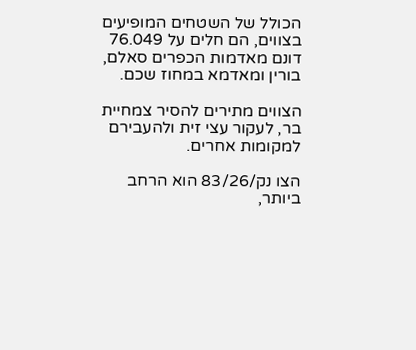הכולל של השטחים המופיעים בצווים, הם חלים על 76.049 דונם מאדמות הכפרים סאלם, בורין ומאדמא במחוז שכם.

הצווים מתירים להסיר צמחיית בר, לעקור עצי זית ולהעבירם למקומות אחרים.

הצו נק/83/26 הוא הרחב ביותר,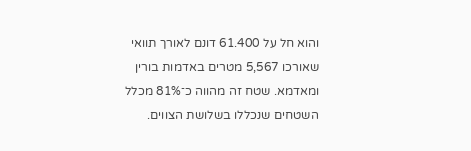והוא חל על 61.400 דונם לאורך תוואי שאורכו 5,567 מטרים באדמות בורין ומאדמא. שטח זה מהווה כ־81% מכלל השטחים שנכללו בשלושת הצווים.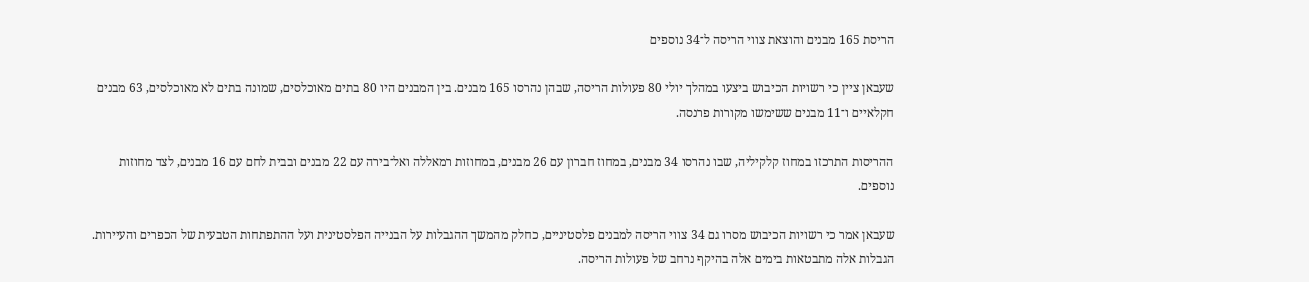הריסת 165 מבנים והוצאת צווי הריסה ל־34 נוספים

שעבאן ציין כי רשויות הכיבוש ביצעו במהלך יולי 80 פעולות הריסה, שבהן נהרסו 165 מבנים. בין המבנים היו 80 בתים מאוכלסים, שמונה בתים לא מאוכלסים, 63 מבנים חקלאיים ו־11 מבנים ששימשו מקורות פרנסה.

ההריסות התרכזו במחוז קלקיליה, שבו נהרסו 34 מבנים, במחוז חברון עם 26 מבנים, במחוזות רמאללה ואל־בירה עם 22 מבנים ובבית לחם עם 16 מבנים, לצד מחוזות נוספים.

שעבאן אמר כי רשויות הכיבוש מסרו גם 34 צווי הריסה למבנים פלסטיניים, כחלק מהמשך ההגבלות על הבנייה הפלסטינית ועל ההתפתחות הטבעית של הכפרים והעיירות. הגבלות אלה מתבטאות בימים אלה בהיקף נרחב של פעולות הריסה.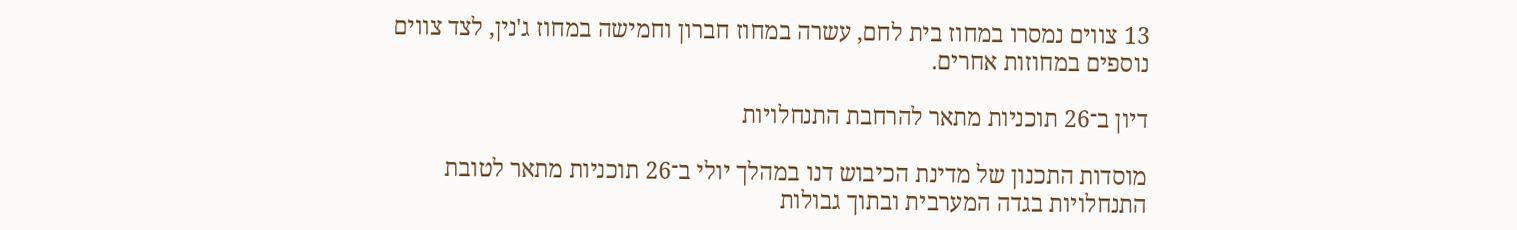13 צווים נמסרו במחוז בית לחם, עשרה במחוז חברון וחמישה במחוז ג'נין, לצד צווים נוספים במחוזות אחרים.

דיון ב־26 תוכניות מתאר להרחבת התנחלויות

מוסדות התכנון של מדינת הכיבוש דנו במהלך יולי ב־26 תוכניות מתאר לטובת התנחלויות בגדה המערבית ובתוך גבולות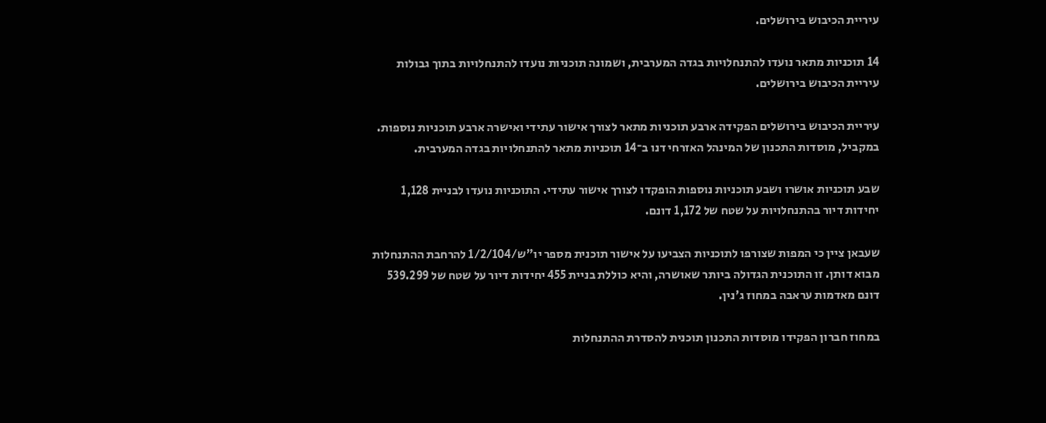עיריית הכיבוש בירושלים.

14 תוכניות מתאר נועדו להתנחלויות בגדה המערבית, ושמונה תוכניות נועדו להתנחלויות בתוך גבולות עיריית הכיבוש בירושלים.

עיריית הכיבוש בירושלים הפקידה ארבע תוכניות מתאר לצורך אישור עתידי ואישרה ארבע תוכניות נוספות. במקביל, מוסדות התכנון של המינהל האזרחי דנו ב־14 תוכניות מתאר להתנחלויות בגדה המערבית.

שבע תוכניות אושרו ושבע תוכניות נוספות הופקדו לצורך אישור עתידי. התוכניות נועדו לבניית 1,128 יחידות דיור בהתנחלויות על שטח של 1,172 דונם.

שעבאן ציין כי המפות שצורפו לתוכניות הצביעו על אישור תוכנית מספר יו"ש/1/2/104 להרחבת ההתנחלות מבוא דותן. זו התוכנית הגדולה ביותר שאושרה, והיא כוללת בניית 455 יחידות דיור על שטח של 539.299 דונם מאדמות עראבה במחוז ג'נין.

במחוז חברון הפקידו מוסדות התכנון תוכנית להסדרת ההתנחלות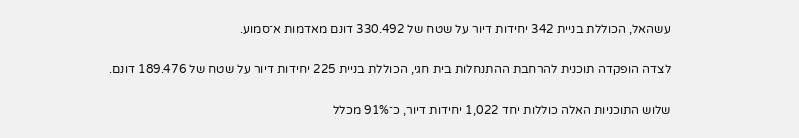עשהאל, הכוללת בניית 342 יחידות דיור על שטח של 330.492 דונם מאדמות א־סמוע.

לצדה הופקדה תוכנית להרחבת ההתנחלות בית חגי, הכוללת בניית 225 יחידות דיור על שטח של 189.476 דונם.

שלוש התוכניות האלה כוללות יחד 1,022 יחידות דיור, כ־91% מכלל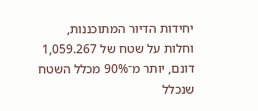יחידות הדיור המתוכננות, וחלות על שטח של 1,059.267 דונם, יותר מ־90% מכלל השטח שנכלל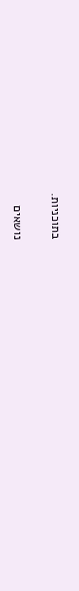בתוכניות.

נושאים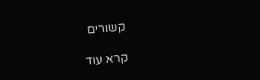קשורים

קרא עוד